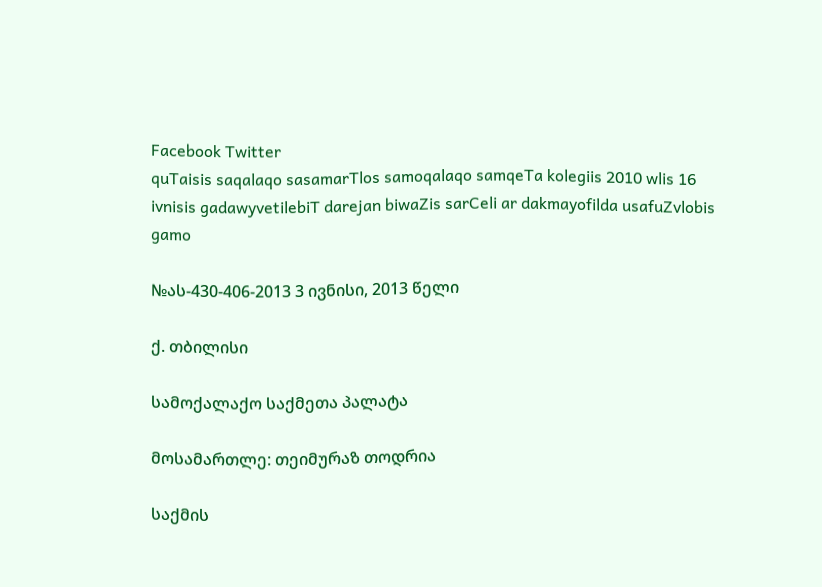Facebook Twitter
quTaisis saqalaqo sasamarTlos samoqalaqo samqeTa kolegiis 2010 wlis 16 ivnisis gadawyvetilebiT darejan biwaZis sarCeli ar dakmayofilda usafuZvlobis gamo

№ას-430-406-2013 3 ივნისი, 2013 წელი

ქ. თბილისი

სამოქალაქო საქმეთა პალატა

მოსამართლე: თეიმურაზ თოდრია

საქმის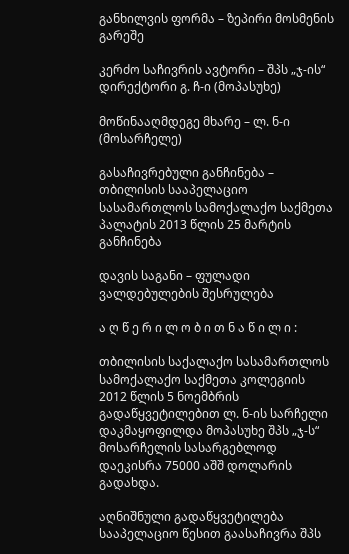განხილვის ფორმა – ზეპირი მოსმენის გარეშე

კერძო საჩივრის ავტორი – შპს „ჯ-ის“ დირექტორი გ. ჩ-ი (მოპასუხე)

მოწინააღმდეგე მხარე – ლ. ნ-ი (მოსარჩელე)

გასაჩივრებული განჩინება – თბილისის სააპელაციო სასამართლოს სამოქალაქო საქმეთა პალატის 2013 წლის 25 მარტის განჩინება

დავის საგანი – ფულადი ვალდებულების შესრულება

ა ღ წ ე რ ი ლ ო ბ ი თ ნ ა წ ი ლ ი :

თბილისის საქალაქო სასამართლოს სამოქალაქო საქმეთა კოლეგიის 2012 წლის 5 ნოემბრის გადაწყვეტილებით ლ. ნ-ის სარჩელი დაკმაყოფილდა მოპასუხე შპს „ჯ-ს“ მოსარჩელის სასარგებლოდ დაეკისრა 75000 აშშ დოლარის გადახდა.

აღნიშნული გადაწყვეტილება სააპელაციო წესით გაასაჩივრა შპს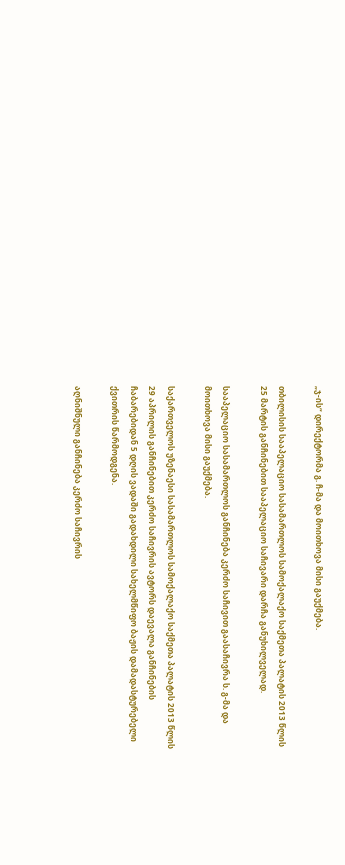„ჯ-ის“ დირექტორმა გ. ჩ-მა და მოითხოვა მისი გაუქმება.

თბილისის სააპელაციო სასამართლოს სამოქალაქო საქმეთა პალატის 2013 წლის 25 მარტის განჩინებით სააპელაციო საჩივარი დარჩა განუხილველად.

სააპელაციო სასამართლოს განჩინება კერძო საჩივით გაასაჩივრა ს. გ-მა და მოითხოვა მისი გაუქმება.

საქართველოს უზენაესი სასამართლოს სამოქალაქო საქმეთა პალატის 2013 წლის 29 აპრილის განჩინებით კერძო საჩივრის ავტორს დაევალა განჩინების ჩაბარებიდან 5 დღის ვადაში გადახდილი სახელმწიფო ბაჟის დამადასტურებელი ქვითრის წარმოდგენა.

აღნიშნული განჩინება კერძო საჩივრის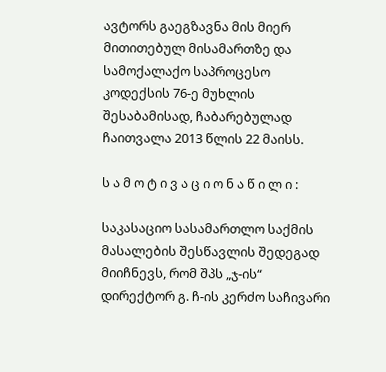ავტორს გაეგზავნა მის მიერ მითითებულ მისამართზე და სამოქალაქო საპროცესო კოდექსის 76-ე მუხლის შესაბამისად, ჩაბარებულად ჩაითვალა 2013 წლის 22 მაისს.

ს ა მ ო ტ ი ვ ა ც ი ო ნ ა წ ი ლ ი :

საკასაციო სასამართლო საქმის მასალების შესწავლის შედეგად მიიჩნევს, რომ შპს „ჯ-ის“ დირექტორ გ. ჩ-ის კერძო საჩივარი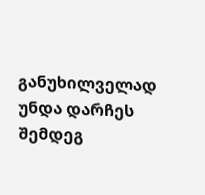განუხილველად უნდა დარჩეს შემდეგ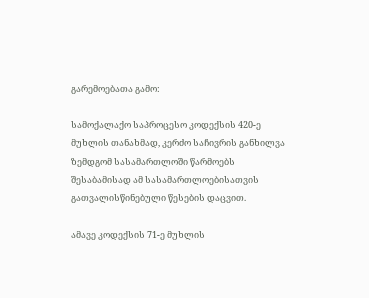გარემოებათა გამო:

სამოქალაქო საპროცესო კოდექსის 420-ე მუხლის თანახმად, კერძო საჩივრის განხილვა ზემდგომ სასამართლოში წარმოებს შესაბამისად ამ სასამართლოებისათვის გათვალისწინებული წესების დაცვით.

ამავე კოდექსის 71-ე მუხლის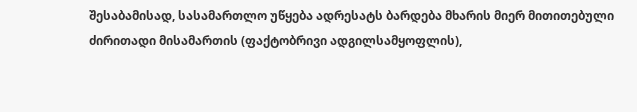შესაბამისად, სასამართლო უწყება ადრესატს ბარდება მხარის მიერ მითითებული ძირითადი მისამართის (ფაქტობრივი ადგილსამყოფლის),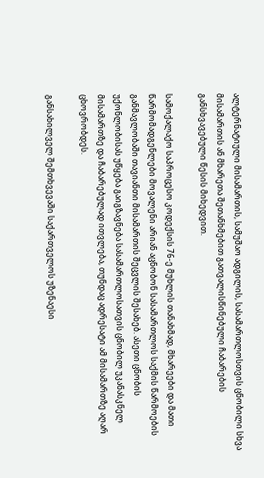ალტერნატიული მისამართის, სამუშაო ადგილის, სასამართლოსთვის ცნობილი სხვა მისამართის ან მხარეთა შეთანხმებით გათვალისწინებული ჩაბარების განსხვავებული წესის მიხედვით.

სამოქალაქო საპროცესო კოდექსის 76-ე მუხლის თანახმად, მხარეები და მათი წარმომადგენლები მოვალენი არიან აცნობონ სასამართლოს საქმის წარმოების განმავლობაში თავიანთი მისამართის შეცვლის შესახებ. ასეთი ცნობის უქონლობისას უწყება გაიგზავნება სასამართლოსათვის ცნობილ უკანასკნელ მისამართზე და ჩაბარებულად ითვლება, თუნდაც ადრესატი ამ მისამართზე აღარ ცხოვრობდეს.

განსახილველ შემთხვევაში საქართველოს უზენაესი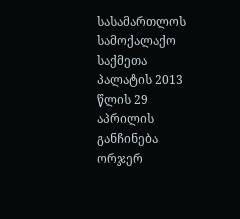სასამართლოს სამოქალაქო საქმეთა პალატის 2013 წლის 29 აპრილის განჩინება ორჯერ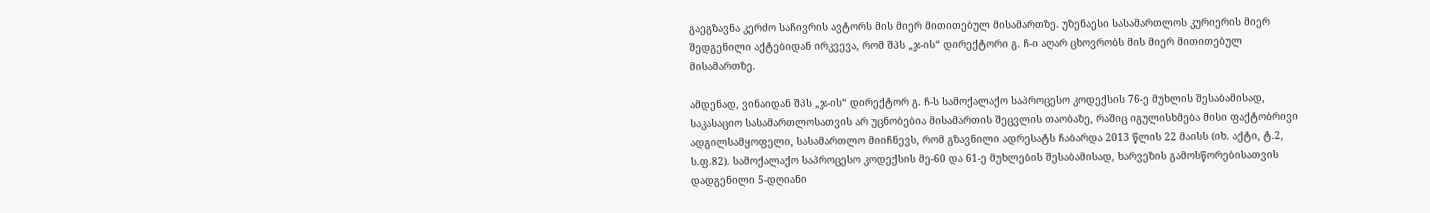გაეგზავნა კერძო საჩივრის ავტორს მის მიერ მითითებულ მისამართზე. უზენაესი სასამართლოს კურიერის მიერ შედგენილი აქტებიდან ირკვევა, რომ შპს „ჯ-ის“ დირექტორი გ. ჩ-ი აღარ ცხოვრობს მის მიერ მითითებულ მისამართზე.

ამდენად, ვინაიდან შპს „ჯ-ის“ დირექტორ გ. ჩ-ს სამოქალაქო საპროცესო კოდექსის 76-ე მუხლის შესაბამისად, საკასაციო სასამართლოსათვის არ უცნობებია მისამართის შეცვლის თაობაზე, რაშიც იგულისხმება მისი ფაქტობრივი ადგილსამყოფელი, სასამართლო მიიჩნევს, რომ გზავნილი ადრესატს ჩაბარდა 2013 წლის 22 მაისს (იხ. აქტი, ტ.2, ს.ფ.82). სამოქალაქო საპროცესო კოდექსის მე-60 და 61-ე მუხლების შესაბამისად, ხარვეზის გამოსწორებისათვის დადგენილი 5-დღიანი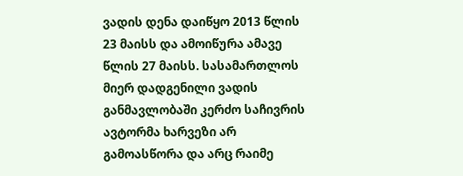ვადის დენა დაიწყო 2013 წლის 23 მაისს და ამოიწურა ამავე წლის 27 მაისს. სასამართლოს მიერ დადგენილი ვადის განმავლობაში კერძო საჩივრის ავტორმა ხარვეზი არ გამოასწორა და არც რაიმე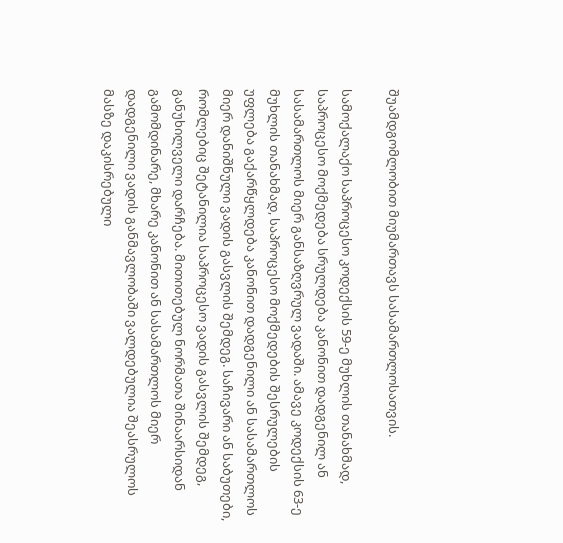შუამდგომლობით მიუმართავს სასამართლოსათვის.

სამოქალაქო საპროცესო კოდექსის 59-ე მუხლის თანახმად, საპროცესო მოქმედება სრულდება კანონით დადგენილ ან სასამართლოს მიერ განსაზღვრულ ვადაში. ამავე კოდექსის 63-ე მუხლის თანახმად, საპროცესო მოქმედების შესრულების უფლება გაქარწყლდება კანონით დადგენილი ან სასამართლოს მიერ დანიშნული ვადის გასვლის შემდეგ. საჩივარი ან საბუთები, რომლებიც შეტანილია საპროცესო ვადის გასვლის შემდეგ, განუხილველი დარჩება. მითითებულ ნორმათა შინაარსიდან გამომდინარე, მხარე კანონით ან სასამართლოს მიერ დადგენილი ვადის განმავლობაში ვალდებულია შეასრულოს მასზე დაკისრებული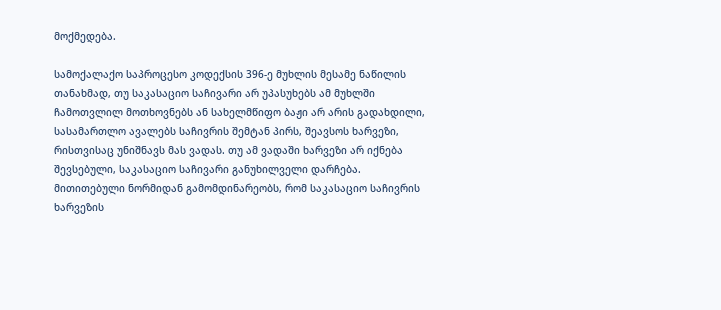მოქმედება.

სამოქალაქო საპროცესო კოდექსის 396-ე მუხლის მესამე ნაწილის თანახმად, თუ საკასაციო საჩივარი არ უპასუხებს ამ მუხლში ჩამოთვლილ მოთხოვნებს ან სახელმწიფო ბაჟი არ არის გადახდილი, სასამართლო ავალებს საჩივრის შემტან პირს, შეავსოს ხარვეზი, რისთვისაც უნიშნავს მას ვადას. თუ ამ ვადაში ხარვეზი არ იქნება შევსებული, საკასაციო საჩივარი განუხილველი დარჩება. მითითებული ნორმიდან გამომდინარეობს, რომ საკასაციო საჩივრის ხარვეზის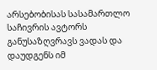არსებობისას სასამართლო საჩივრის ავტორს განუსაზღვრავს ვადას და დაუდგენს იმ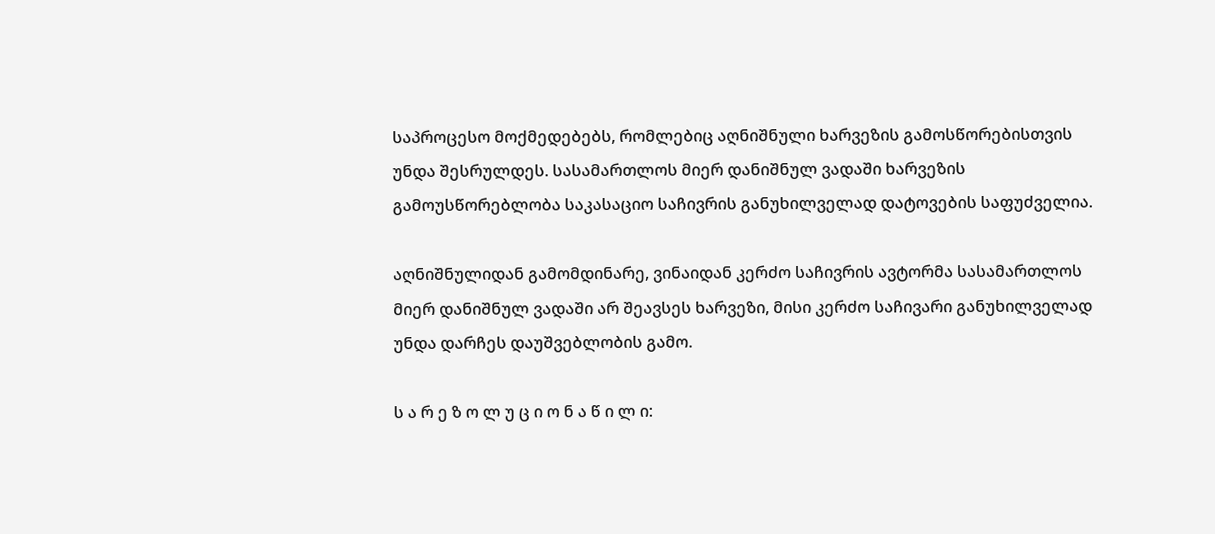საპროცესო მოქმედებებს, რომლებიც აღნიშნული ხარვეზის გამოსწორებისთვის უნდა შესრულდეს. სასამართლოს მიერ დანიშნულ ვადაში ხარვეზის გამოუსწორებლობა საკასაციო საჩივრის განუხილველად დატოვების საფუძველია.

აღნიშნულიდან გამომდინარე, ვინაიდან კერძო საჩივრის ავტორმა სასამართლოს მიერ დანიშნულ ვადაში არ შეავსეს ხარვეზი, მისი კერძო საჩივარი განუხილველად უნდა დარჩეს დაუშვებლობის გამო.

ს ა რ ე ზ ო ლ უ ც ი ო ნ ა წ ი ლ ი: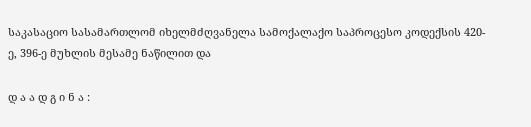საკასაციო სასამართლომ იხელმძღვანელა სამოქალაქო საპროცესო კოდექსის 420-ე, 396-ე მუხლის მესამე ნაწილით და

დ ა ა დ გ ი ნ ა :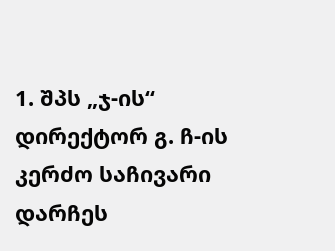1. შპს „ჯ-ის“ დირექტორ გ. ჩ-ის კერძო საჩივარი დარჩეს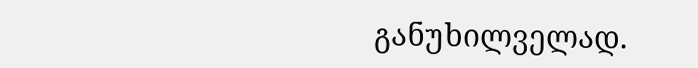განუხილველად.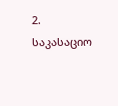2. საკასაციო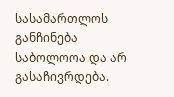სასამართლოს განჩინება საბოლოოა და არ გასაჩივრდება.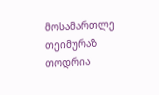მოსამართლე თეიმურაზ თოდრია